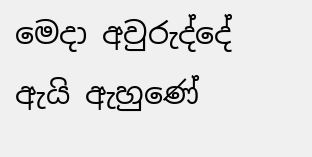මෙදා අවුරුද්දේ ඇයි ඇහුණේ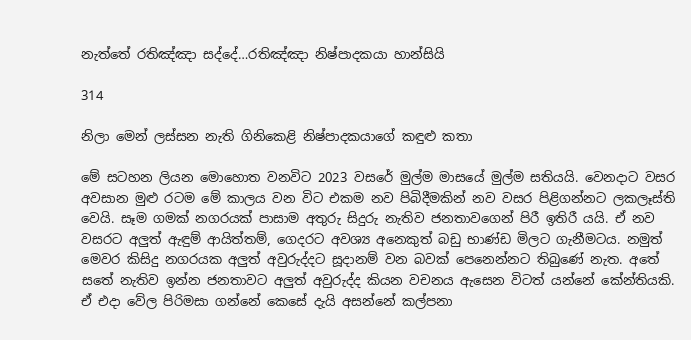නැත්තේ රතිඤ්ඤා සද්දේ…රතිඤ්ඤා නිෂ්පාදකයා හාන්සියි

314

නිලා මෙන් ලස්සන නැති ගිනිකෙළි නිෂ්පාදකයාගේ කඳුළු කතා

මේ සටහන ලියන මොහොත වනවිට 2023 වසරේ මුල්ම මාසයේ මුල්ම සතියයි. වෙනදාට වසර අවසාන මුළු රටම මේ කාලය වන විට එකම නව පිබිදීමකින් නව වසර පිළිගන්නට ලකලෑස්ති වෙයි. සෑම ගමක් නගරයක් පාසාම අතුරු සිදුරු නැතිව ජනතාවගෙන් පිරී ඉතිරී යයි. ඒ නව වසරට අලුත් ඇඳුම් ආයිත්තම්, ගෙදරට අවශ්‍ය අනෙකුත් බඩු භාණ්ඩ මිලට ගැනීමටය. නමුත් මෙවර කිසිදු නගරයක අලුත් අවුරුද්දට සූදානම් වන බවක් පෙනෙන්නට තිබුණේ නැත. අතේ සතේ නැතිව ඉන්න ජනතාවට අලුත් අවුරුද්ද කියන වචනය ඇසෙන විටත් යන්නේ කේන්තියකි. ඒ එදා වේල පිරිමසා ගන්නේ කෙසේ දැයි අසන්නේ කල්පනා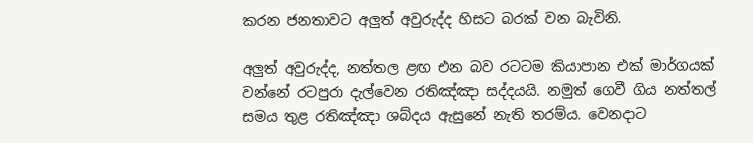කරන ජනතාවට අලුත් අවුරුද්ද හිසට බරක් වන බැවිනි.

අලුත් අවුරුද්ද, නත්තල ළඟ එන බව රටටම කියාපාන එක් මාර්ගයක් වන්නේ රටපුරා දැල්වෙන රතිඤ්ඤා සද්දයයි. නමුත් ගෙවී ගිය නත්තල් සමය තුළ රතිඤ්ඤා ශබ්දය ඇසුනේ නැති තරම්ය. වෙනදාට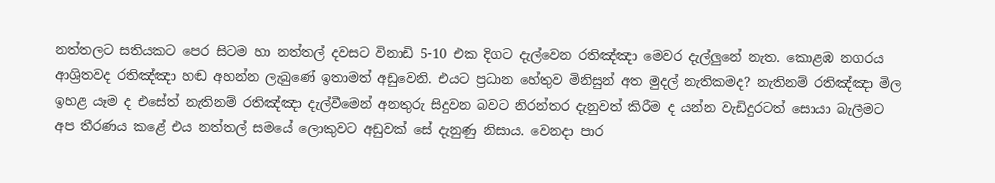නත්තලට සතියකට පෙර සිටම හා නත්තල් දවසට විනාඩි 5-10 එක දිගට දැල්වෙන රතිඤ්ඤා මෙවර දැල්ලුනේ නැත. කොළඹ නගරය ආශ්‍රිතවද රතිඤ්ඤා හඬ අහන්න ලැබුණේ ඉතාමත් අඩුවෙනි. එයට ප්‍රධාන හේතුව මිනිසුන් අත මුදල් නැතිකමද? නැතිනම් රතිඤ්ඤා මිල ඉහළ යෑම ද එසේත් නැතිනම් රතිඤ්ඤා දැල්වීමෙන් අනතුරු සිදුවන බවට නිරන්තර දැනුවත් කිරීම ද යන්න වැඩිදුරටත් සොයා බැලීමට අප තීරණය කළේ එය නත්තල් සමයේ ලොකුවට අඩුවක් සේ දැනුණු නිසාය. වෙනදා පාර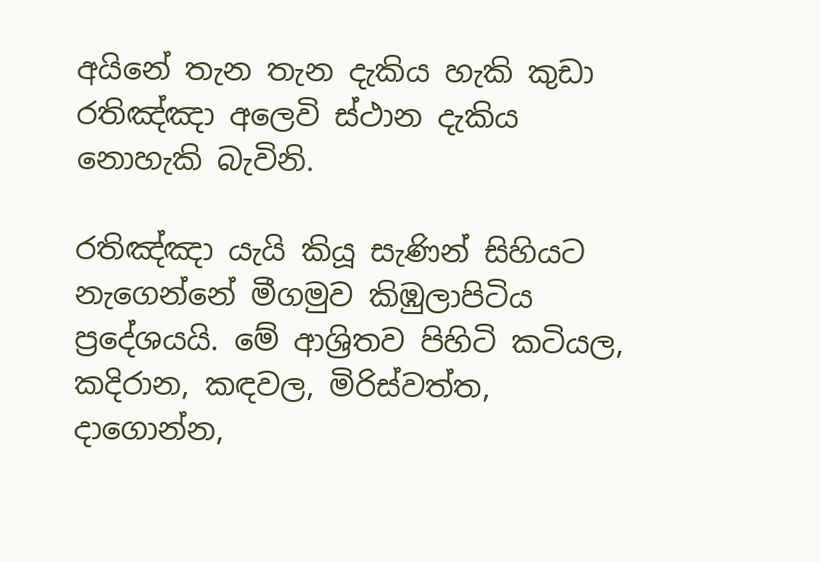අයිනේ තැන තැන දැකිය හැකි කුඩා රතිඤ්ඤා අලෙවි ස්ථාන දැකිය නොහැකි බැවිනි.

රතිඤ්ඤා යැයි කියූ සැණින් සිහියට නැගෙන්නේ මීගමුව කිඹුලාපිටිය ප්‍රදේශයයි. මේ ආශ්‍රිතව පිහිටි කටියල, කදිරාන, කඳවල, මිරිස්වත්ත, දාගොන්න,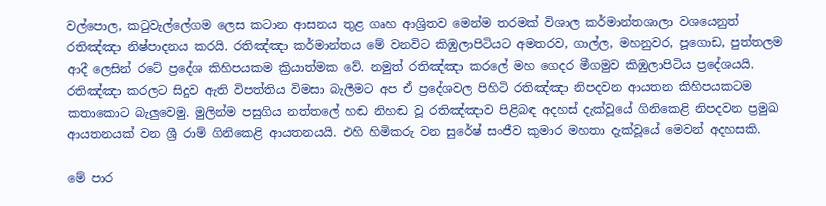වල්පොල, කටුවැල්ලේගම ලෙස කටාන ආසනය තුළ ගෘහ ආශ්‍රිතව මෙන්ම තරමක් විශාල කර්මාන්තශාලා වශයෙනුත් රතිඤ්ඤා නිෂ්පාදනය කරයි. රතිඤ්ඤා කර්මාන්තය මේ වනවිට කිඹුලාපිටියට අමතරව, ගාල්ල, මහනුවර, පූගොඩ, පුත්තලම ආදී ලෙසින් රටේ ප්‍රදේශ කිහිපයකම ක්‍රියාත්මක වේ. නමුත් රතිඤ්ඤා කරලේ මහ ගෙදර මීගමුව කිඹුලාපිටිය ප්‍රදේශයයි. රතිඤ්ඤා කරලට සිදුව ඇති විපත්තිය විමසා බැලීමට අප ඒ ප්‍රදේශවල පිහිටි රතිඤ්ඤා නිපදවන ආයතන කිහිපයකටම කතාකොට බැලුවෙමු. මුලින්ම පසුගිය නත්තලේ හඬ නිහඬ වූ රතිඤ්ඤාව පිළිබඳ අදහස් දැක්වූයේ ගිනිකෙළි නිපදවන ප්‍රමුඛ ආයතනයක් වන ශ්‍රී රාම් ගිනිකෙළි ආයතනයයි. එහි හිමිකරු වන සුරේෂ් සංජීව කුමාර මහතා දැක්වූයේ මෙවන් අදහසකි.

මේ පාර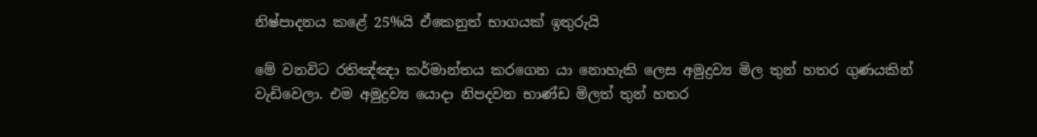නිෂ්පාදනය කළේ 25%යි ඒකෙනුත් භාගයක් ඉතුරුයි

මේ වනවිට රතිඤ්ඤා කර්මාන්තය කරගෙන යා නොහැකි ලෙස අමුද්‍රව්‍ය මිල තුන් හතර ගුණයකින් වැඩිවෙලා. එම අමුද්‍රව්‍ය යොදා නිපදවන භාණ්ඩ මිලත් තුන් හතර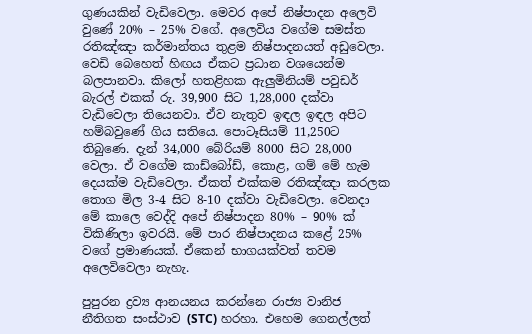ගුණයකින් වැඩිවෙලා. මෙවර අපේ නිෂ්පාදන අලෙවි වුණේ 20% – 25% වගේ. අලෙවිය වගේම සමස්ත රතිඤ්ඤා කර්මාන්තය තුළම නිෂ්පාදනයත් අඩුවෙලා. වෙඩි බෙහෙත් හිඟය ඒකට ප්‍රධාන වශයෙන්ම බලපානවා. කිලෝ හතළිහක ඇලුමිනියම් පවුඩර් බැරල් එකක් රු. 39,900 සිට 1,28,000 දක්වා වැඩිවෙලා තියෙනවා. ඒව නැතුව ඉඳල ඉඳල අපිට හම්බවුණේ ගිය සතියෙ. පොටෑසියම් 11,250ට තිබුණෙ. දැන් 34,000 බේරියම් 8000 සිට 28,000 වෙලා. ඒ වගේම කාඩ්බෝඩ්, කොළ, ගම් මේ හැම දෙයක්ම වැඩිවෙලා. ඒකත් එක්කම රතිඤ්ඤා කරලක තොග මිල 3-4 සිට 8-10 දක්වා වැඩිවෙලා. වෙනදා මේ කාලෙ වෙද්දි අපේ නිෂ්පාදන 80% – 90% ක් විකිණිලා ඉවරයි. මේ පාර නිෂ්පාදනය කළේ 25% වගේ ප්‍රමාණයක්. ඒකෙන් භාගයක්වත් තවම අලෙවිවෙලා නැහැ.

පුපුරන ද්‍රව්‍ය ආනයනය කරන්නෙ රාජ්‍ය වානිජ නීතිගත සංස්ථාව (STC) හරහා. එහෙම ගෙනල්ලත්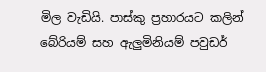මිල වැඩියි. පාස්කු ප්‍රහාරයට කලින් බේරියම් සහ ඇලුමිනියම් පවුඩර්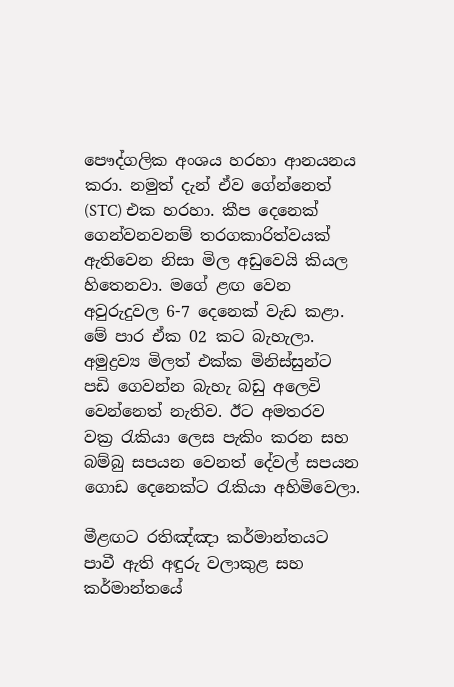පෞද්ගලික අංශය හරහා ආනයනය කරා. නමුත් දැන් ඒව ගේන්නෙත් (STC) එක හරහා. කීප දෙනෙක් ගෙන්වනවනම් තරගකාරිත්වයක් ඇතිවෙන නිසා මිල අඩුවෙයි කියල හිතෙනවා. මගේ ළඟ වෙන අවුරුදුවල 6-7 දෙනෙක් වැඩ කළා. මේ පාර ඒක 02 කට බැහැලා. අමුද්‍රව්‍ය මිලත් එක්ක මිනිස්සුන්ට පඩි ගෙවන්න බැහැ බඩු අලෙවි වෙන්නෙත් නැතිව. ඊට අමතරව වක්‍ර රැකියා ලෙස පැකිං කරන සහ බම්බු සපයන වෙනත් දේවල් සපයන ගොඩ දෙනෙක්ට රැකියා අහිමිවෙලා.

මීළඟට රතිඤ්ඤා කර්මාන්තයට පාවී ඇති අඳුරු වලාකුළ සහ කර්මාන්තයේ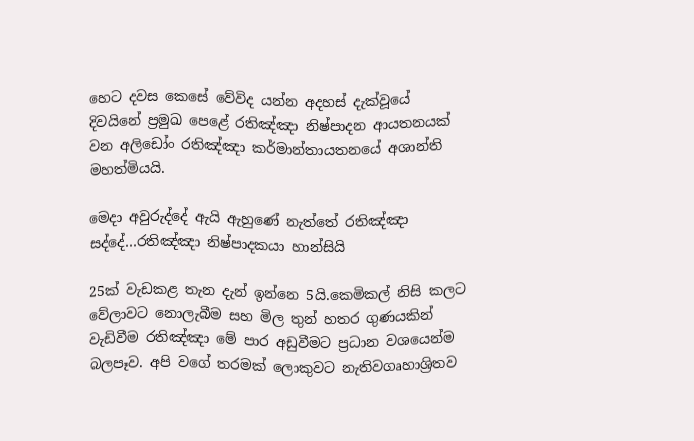හෙට දවස කෙසේ වේවිද යන්න අදහස් දැක්වූයේ දිවයිනේ ප්‍රමුඛ පෙළේ රතිඤ්ඤා නිෂ්පාදන ආයතනයක් වන අලිඩෝං රතිඤ්ඤා කර්මාන්තායතනයේ අශාන්ති මහත්මියයි.

මෙදා අවුරුද්දේ ඇයි ඇහුණේ නැත්තේ රතිඤ්ඤා සද්දේ…රතිඤ්ඤා නිෂ්පාදකයා හාන්සියි

25ක් වැඩකළ තැන දැන් ඉන්නෙ 5යි.කෙමිකල් නිසි කලට වේලාවට නොලැබීම සහ මිල තුන් හතර ගුණයකින් වැඩිවීම රතිඤ්ඤා මේ පාර අඩුවීමට ප්‍රධාන වශයෙන්ම බලපෑව. අපි වගේ තරමක් ලොකුවට නැතිවගෘහාශ්‍රිතව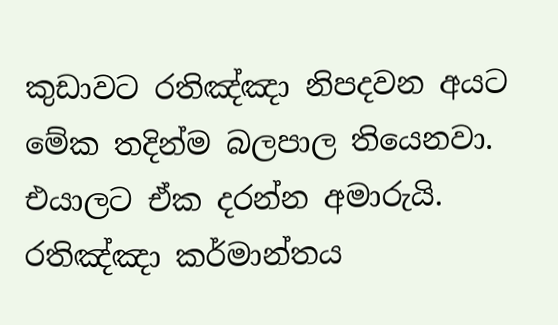කුඩාවට රතිඤ්ඤා නිපදවන අයට මේක තදින්ම බලපාල තියෙනවා. එයාලට ඒක දරන්න අමාරුයි. රතිඤ්ඤා කර්මාන්තය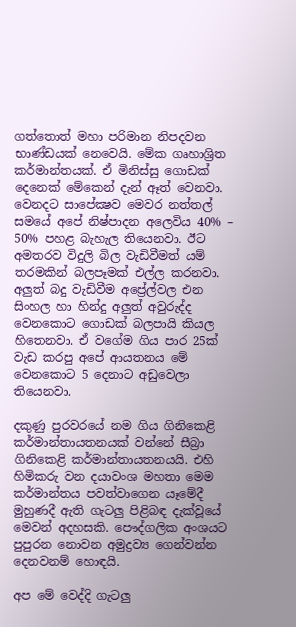ගත්තොත් මහා පරිමාන නිපදවන භාණ්ඩයක් නෙවෙයි. මේක ගෘහාශ්‍රිත කර්මාන්තයක්. ඒ මිනිස්සු ගොඩක් දෙනෙක් මේකෙන් දැන් ඈත් වෙනවා. වෙනදට සාපේක්‍ෂව මෙවර නත්තල් සමයේ අපේ නිෂ්පාදන අලෙවිය 40% – 50% පහළ බැහැල තියෙනවා. ඊට අමතරව විදුලි බිල වැඩිවීමත් යම් තරමකින් බලපෑමක් එල්ල කරනවා. අලුත් බදු වැඩිවීම අප්‍රේල්වල එන සිංහල හා හින්දු අලුත් අවුරුද්ද වෙනකොට ගොඩක් බලපායි කියල හිතෙනවා. ඒ වගේම ගිය පාර 25ක් වැඩ කරපු අපේ ආයතනය මේ වෙනකොට 5 දෙනාට අඩුවෙලා තියෙනවා.

දකුණු පුරවරයේ නම ගිය ගිනිකෙළි කර්මාන්තායතනයක් වන්නේ සීබ්‍රා ගිනිකෙළි කර්මාන්තායතනයයි. එහි හිමිකරු වන දයාවංශ මහතා මෙම කර්මාන්තය පවත්වාගෙන යෑමේදී මුහුණදී ඇති ගැටලු පිළිබඳ දැක්වූයේ මෙවන් අදහසකි. පෞද්ගලික අංශයට පුපුරන නොවන අමුද්‍රව්‍ය ගෙන්වන්න දෙනවනම් හොඳයි.

අප මේ වෙද්දි ගැටලු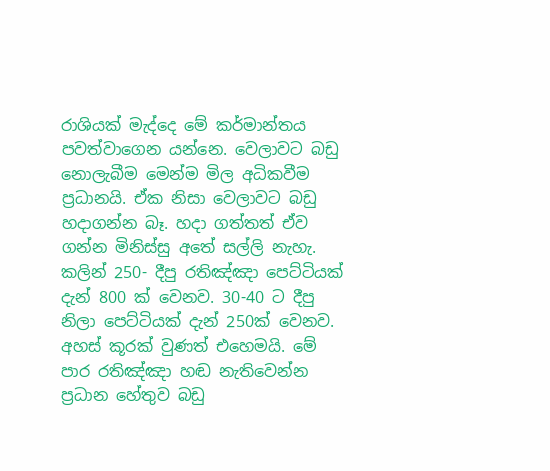රාශියක් මැද්දෙ මේ කර්මාන්තය පවත්වාගෙන යන්නෙ. වෙලාවට බඩු නොලැබීම මෙන්ම මිල අධිකවීම ප්‍රධානයි. ඒක නිසා වෙලාවට බඩු හදාගන්න බෑ. හදා ගත්තත් ඒව ගන්න මිනිස්සු අතේ සල්ලි නැහැ. කලින් 250- දීපු රතිඤ්ඤා පෙට්ටියක් දැන් 800 ක් වෙනව. 30-40 ට දීපු නිලා පෙට්ටියක් දැන් 250ක් වෙනව. අහස් කූරක් වුණත් එහෙමයි. මේ පාර රතිඤ්ඤා හඬ නැතිවෙන්න ප්‍රධාන හේතුව බඩු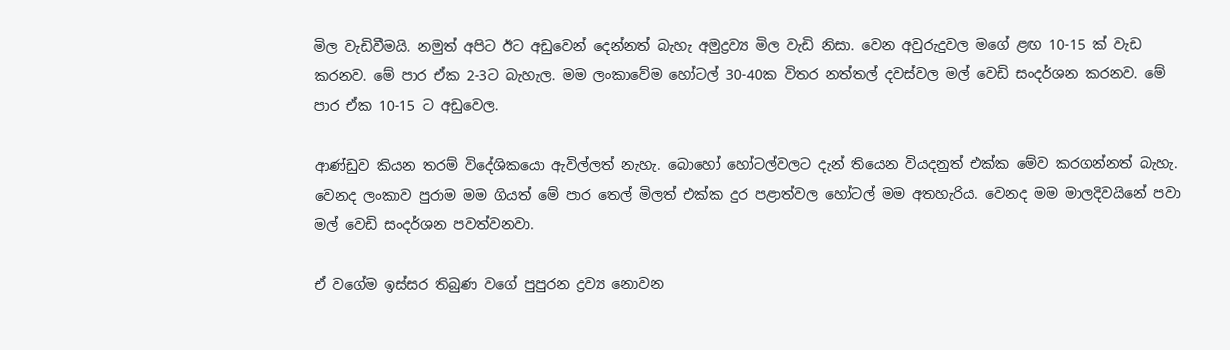මිල වැඩිවීමයි. නමුත් අපිට ඊට අඩුවෙන් දෙන්නත් බැහැ අමුද්‍රව්‍ය මිල වැඩි නිසා. වෙන අවුරුදුවල මගේ ළඟ 10-15 ක් වැඩ කරනව. මේ පාර ඒක 2-3ට බැහැල. මම ලංකාවේම හෝටල් 30-40ක විතර නත්තල් දවස්වල මල් වෙඩි සංදර්ශන කරනව. මේ පාර ඒක 10-15 ට අඩුවෙල.

ආණ්ඩුව කියන තරම් විදේශිකයො ඇවිල්ලත් නැහැ. බොහෝ හෝටල්වලට දැන් තියෙන වියදනුත් එක්ක මේව කරගන්නත් බැහැ. වෙනද ලංකාව පුරාම මම ගියත් මේ පාර තෙල් මිලත් එක්ක දුර පළාත්වල හෝටල් මම අතහැරිය. වෙනද මම මාලදිවයිනේ පවා මල් වෙඩි සංදර්ශන පවත්වනවා.

ඒ වගේම ඉස්සර තිබුණ වගේ පුපුරන ද්‍රව්‍ය නොවන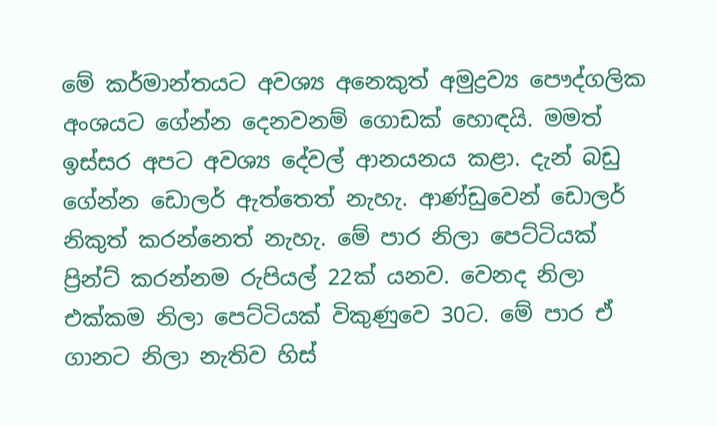මේ කර්මාන්තයට අවශ්‍ය අනෙකුත් අමුද්‍රව්‍ය පෞද්ගලික අංශයට ගේන්න දෙනවනම් ගොඩක් හොඳයි. මමත් ඉස්සර අපට අවශ්‍ය දේවල් ආනයනය කළා. දැන් බඩු ගේන්න ඩොලර් ඇත්තෙත් නැහැ. ආණ්ඩුවෙන් ඩොලර් නිකුත් කරන්නෙත් නැහැ. මේ පාර නිලා පෙට්ටියක් ප්‍රින්ට් කරන්නම රුපියල් 22ක් යනව. වෙනද නිලා එක්කම නිලා පෙට්ටියක් විකුණුවෙ 30ට. මේ පාර ඒ ගානට නිලා නැතිව හිස්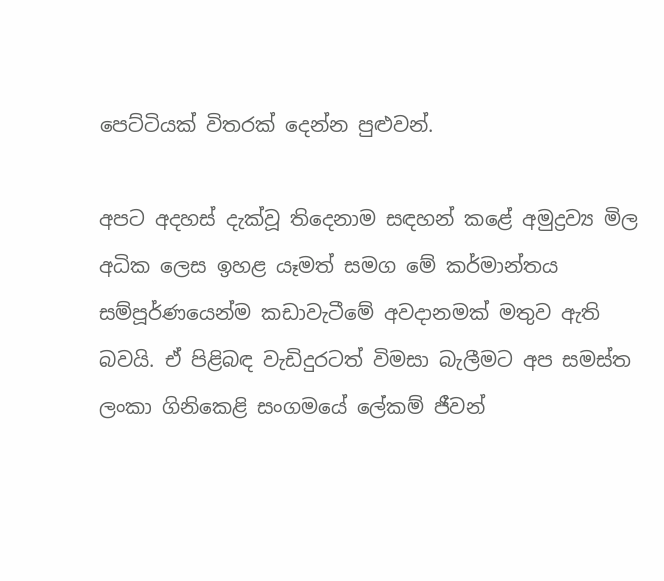පෙට්ටියක් විතරක් දෙන්න පුළුවන්.

අපට අදහස් දැක්වූ තිදෙනාම සඳහන් කළේ අමුද්‍රව්‍ය මිල අධික ලෙස ඉහළ යෑමත් සමග මේ කර්මාන්තය සම්පූර්ණයෙන්ම කඩාවැටීමේ අවදානමක් මතුව ඇති බවයි. ඒ පිළිබඳ වැඩිදුරටත් විමසා බැලීමට අප සමස්ත ලංකා ගිනිකෙළි සංගමයේ ලේකම් ජීවන්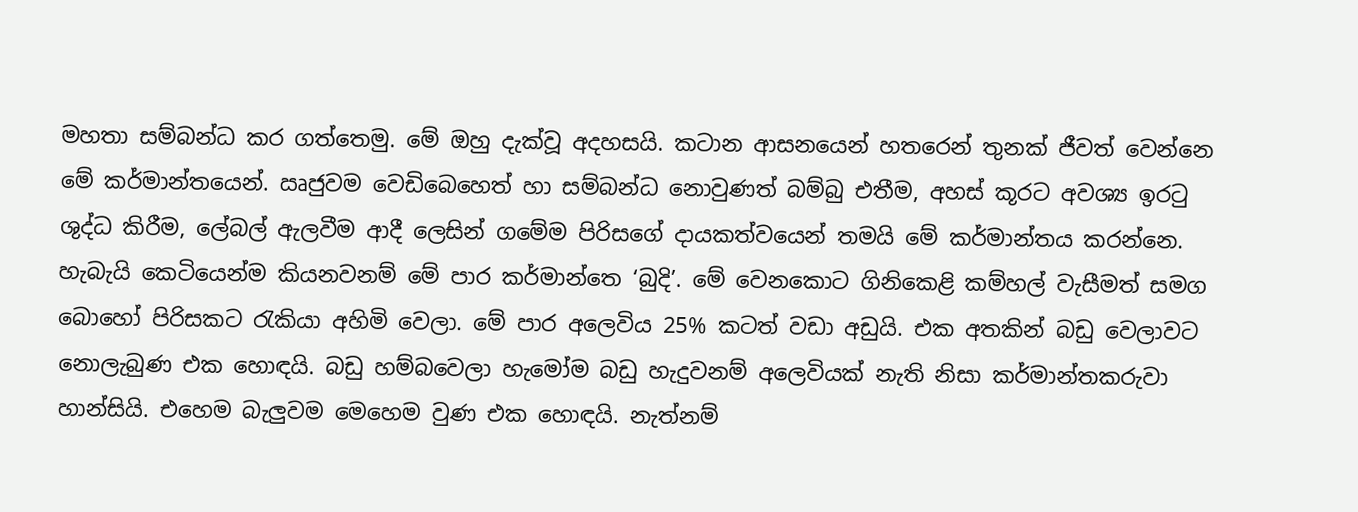මහතා සම්බන්ධ කර ගත්තෙමු. මේ ඔහු දැක්වූ අදහසයි. කටාන ආසනයෙන් හතරෙන් තුනක් ජීවත් වෙන්නෙ මේ කර්මාන්තයෙන්. ඍජුවම වෙඩිබෙහෙත් හා සම්බන්ධ නොවුණත් බම්බු එතීම, අහස් කූරට අවශ්‍ය ඉරටු ශුද්ධ කිරීම, ලේබල් ඇලවීම ආදී ලෙසින් ගමේම පිරිසගේ දායකත්වයෙන් තමයි මේ කර්මාන්තය කරන්නෙ. හැබැයි කෙටියෙන්ම කියනවනම් මේ පාර කර්මාන්තෙ ‘බුදි’. මේ වෙනකොට ගිනිකෙළි කම්හල් වැසීමත් සමග බොහෝ පිරිසකට රැකියා අහිමි වෙලා. මේ පාර අලෙවිය 25% කටත් වඩා අඩුයි. එක අතකින් බඩු වෙලාවට නොලැබුණ එක හොඳයි. බඩු හම්බවෙලා හැමෝම බඩු හැදුවනම් අලෙවියක් නැති නිසා කර්මාන්තකරුවා හාන්සියි. එහෙම බැලුවම මෙහෙම වුණ එක හොඳයි. නැත්නම්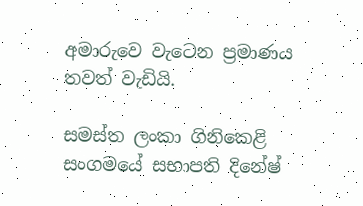අමාරුවෙ වැටෙන ප්‍රමාණය තවත් වැඩියි.

සමස්ත ලංකා ගිනිකෙළි සංගමයේ සභාපති දිනේෂ්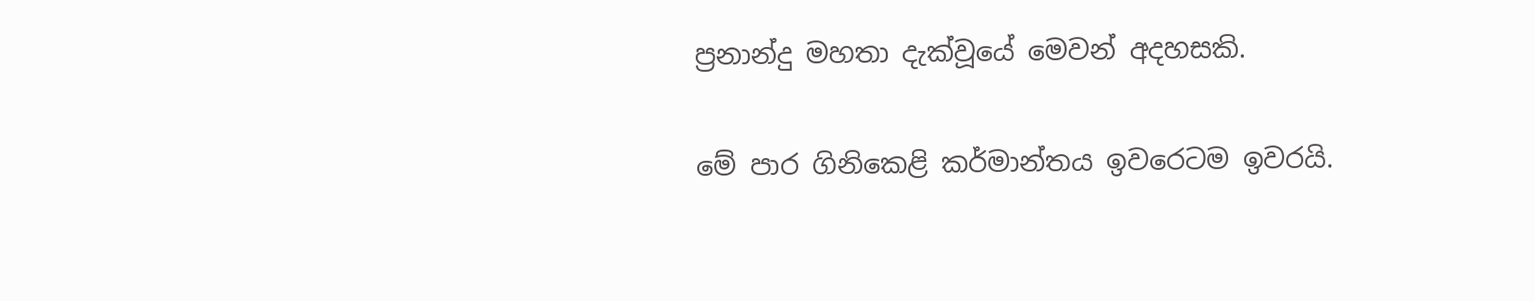ප්‍රනාන්දු මහතා දැක්වූයේ මෙවන් අදහසකි.

මේ පාර ගිනිකෙළි කර්මාන්තය ඉවරෙටම ඉවරයි.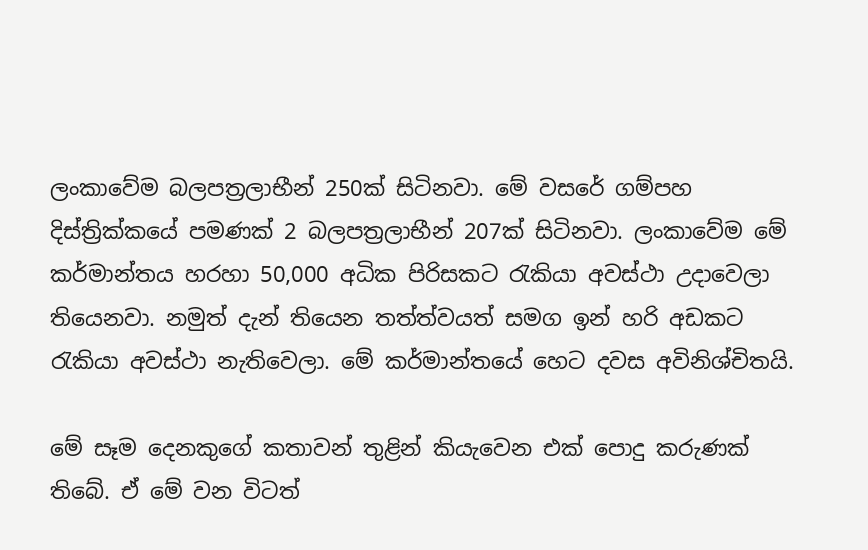ලංකාවේම බලපත්‍රලාභීන් 250ක් සිටිනවා. මේ වසරේ ගම්පහ දිස්ත්‍රික්කයේ පමණක් 2 බලපත්‍රලාභීන් 207ක් සිටිනවා. ලංකාවේම මේ කර්මාන්තය හරහා 50,000 අධික පිරිසකට රැකියා අවස්ථා උදාවෙලා තියෙනවා. නමුත් දැන් තියෙන තත්ත්වයත් සමග ඉන් හරි අඩකට රැකියා අවස්ථා නැතිවෙලා. මේ කර්මාන්තයේ හෙට දවස අවිනිශ්චිතයි.

මේ සෑම දෙනකුගේ කතාවන් තුළින් කියැවෙන එක් පොදු කරුණක් තිබේ. ඒ මේ වන විටත්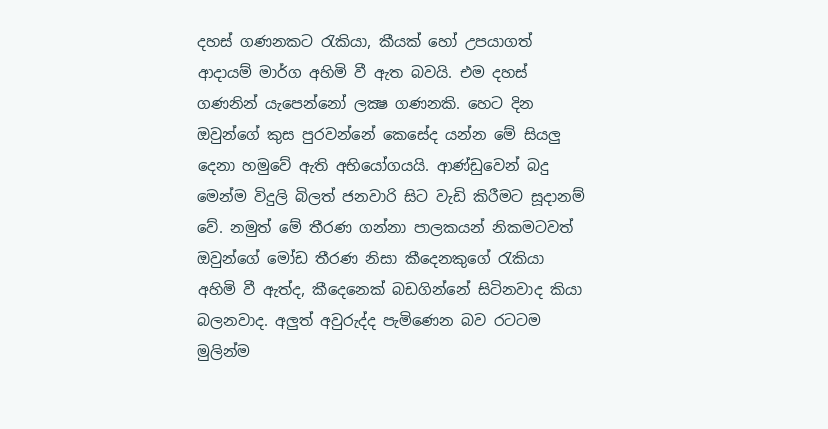දහස් ගණනකට රැකියා, කීයක් හෝ උපයාගත් ආදායම් මාර්ග අහිමි වී ඇත බවයි. එම දහස් ගණනින් යැපෙන්නෝ ලක්‍ෂ ගණනකි. හෙට දින ඔවුන්ගේ කුස පුරවන්නේ කෙසේද යන්න මේ සියලු දෙනා හමුවේ ඇති අභියෝගයයි. ආණ්ඩුවෙන් බදු මෙන්ම විදුලි බිලත් ජනවාරි සිට වැඩි කිරීමට සූදානම් වේ. නමුත් මේ තීරණ ගන්නා පාලකයන් නිකමටවත් ඔවුන්ගේ මෝඩ තීරණ නිසා කීදෙනකුගේ රැකියා අහිමි වී ඇත්ද, කීදෙනෙක් බඩගින්නේ සිටිනවාද කියා බලනවාද. අලුත් අවුරුද්ද පැමිණෙන බව රටටම මුලින්ම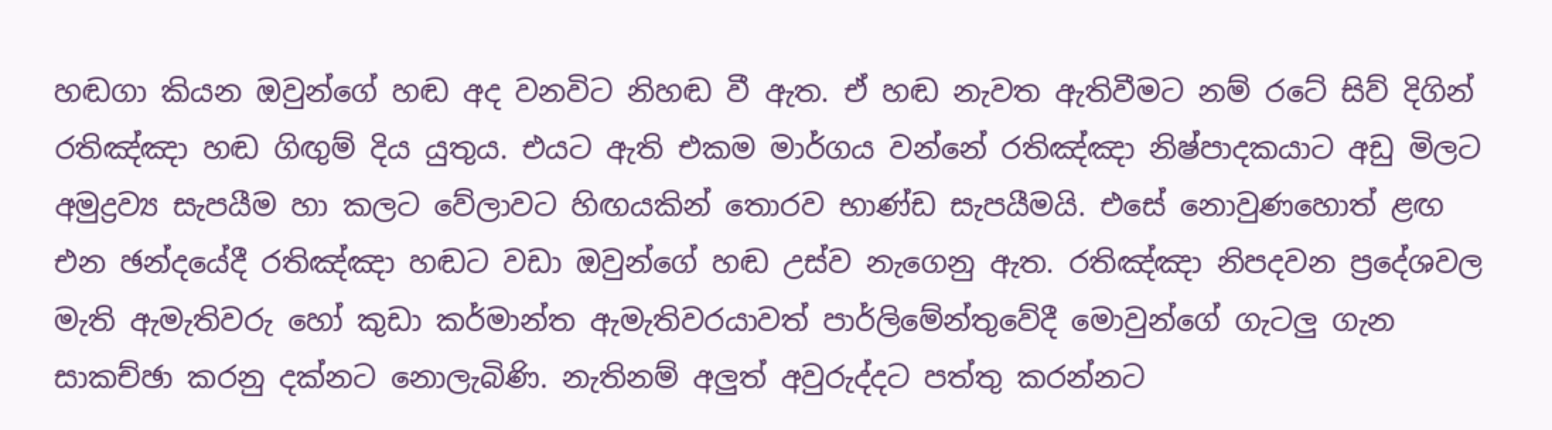හඬගා කියන ඔවුන්ගේ හඬ අද වනවිට නිහඬ වී ඇත. ඒ හඬ නැවත ඇතිවීමට නම් රටේ සිව් දිගින් රතිඤ්ඤා හඬ ගිඟුම් දිය යුතුය. එයට ඇති එකම මාර්ගය වන්නේ රතිඤ්ඤා නිෂ්පාදකයාට අඩු මිලට අමුද්‍රව්‍ය සැපයීම හා කලට වේලාවට හිඟයකින් තොරව භාණ්ඩ සැපයීමයි. එසේ නොවුණහොත් ළඟ එන ඡන්දයේදී රතිඤ්ඤා හඬට වඩා ඔවුන්ගේ හඬ උස්ව නැගෙනු ඇත. රතිඤ්ඤා නිපදවන ප්‍රදේශවල මැති ඇමැතිවරු හෝ කුඩා කර්මාන්ත ඇමැතිවරයාවත් පාර්ලිමේන්තුවේදී මොවුන්ගේ ගැටලු ගැන සාකච්ඡා කරනු දක්නට නොලැබිණි. නැතිනම් අලුත් අවුරුද්දට පත්තු කරන්නට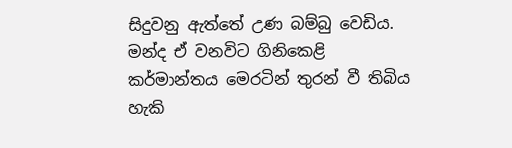සිදුවනු ඇත්තේ උණ බම්බු වෙඩිය. මන්ද ඒ වනවිට ගිනිකෙළි කර්මාන්තය මෙරටින් තුරන් වී තිබිය හැකි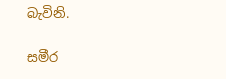බැවිනි.

සමීර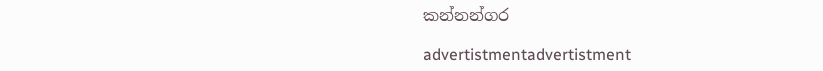කන්නන්ගර

advertistmentadvertistment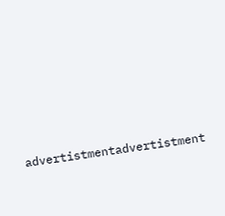advertistmentadvertistment